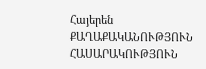Հայերեն
ՔԱՂԱՔԱԿԱՆՈՒԹՅՈՒՆ ՀԱՍԱՐԱԿՈՒԹՅՈՒՆ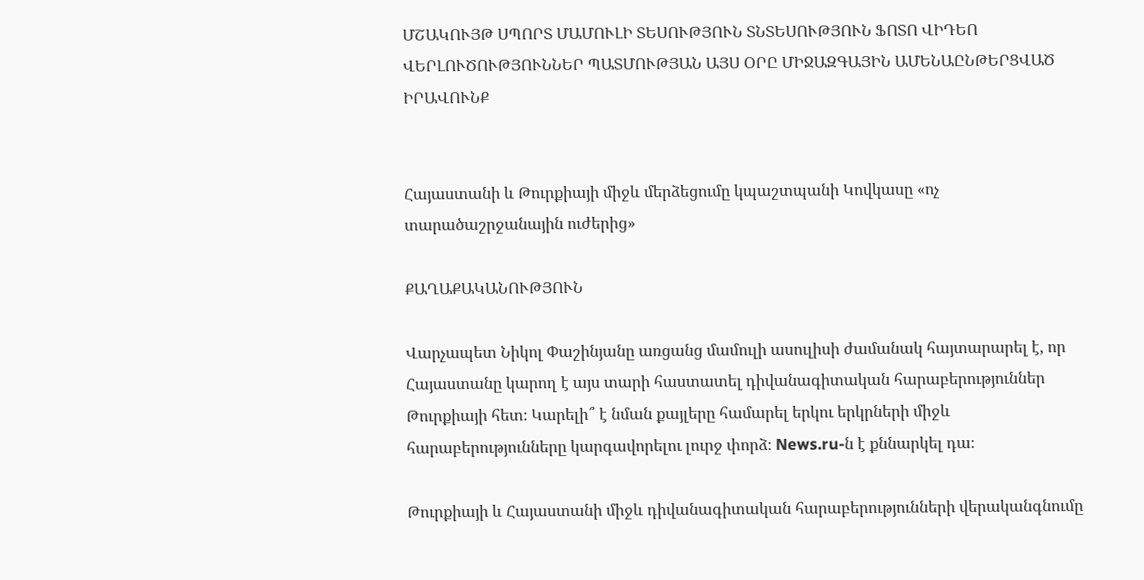ՄՇԱԿՈՒՅԹ ՍՊՈՐՏ ՄԱՄՈՒԼԻ ՏԵՍՈՒԹՅՈՒՆ ՏՆՏԵՍՈՒԹՅՈՒՆ ՖՈՏՈ ՎԻԴԵՈ ՎԵՐԼՈՒԾՈՒԹՅՈՒՆՆԵՐ ՊԱՏՄՈՒԹՅԱՆ ԱՅՍ ՕՐԸ ՄԻՋԱԶԳԱՅԻՆ ԱՄԵՆԱԸՆԹԵՐՑՎԱԾ ԻՐԱՎՈՒՆՔ


Հայաստանի և Թուրքիայի միջև մերձեցումը կպաշտպանի Կովկասը «ոչ տարածաշրջանային ուժերից»

ՔԱՂԱՔԱԿԱՆՈՒԹՅՈՒՆ

Վարչապետ Նիկոլ Փաշինյանը առցանց մամուլի ասուլիսի ժամանակ հայտարարել է, որ Հայաստանը կարող է այս տարի հաստատել դիվանագիտական հարաբերություններ Թուրքիայի հետ։ Կարելի՞ է նման քայլերը համարել երկու երկրների միջև հարաբերությունները կարգավորելու լուրջ փորձ։ News.ru-ն է քննարկել դա։

Թուրքիայի և Հայաստանի միջև դիվանագիտական հարաբերությունների վերականգնումը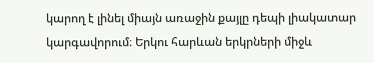կարող է լինել միայն առաջին քայլը դեպի լիակատար կարգավորում։ Երկու հարևան երկրների միջև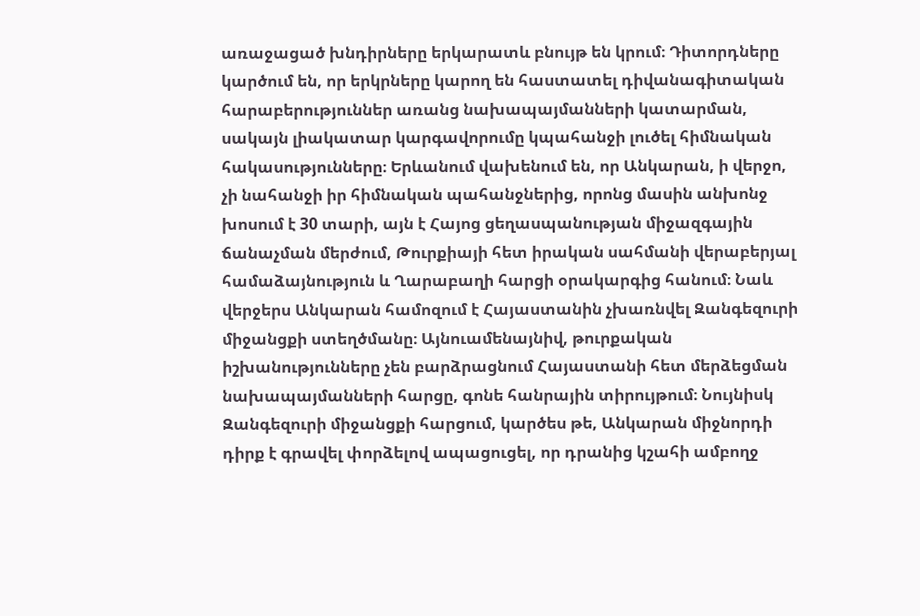առաջացած խնդիրները երկարատև բնույթ են կրում։ Դիտորդները կարծում են, որ երկրները կարող են հաստատել դիվանագիտական հարաբերություններ առանց նախապայմանների կատարման, սակայն լիակատար կարգավորումը կպահանջի լուծել հիմնական հակասությունները։ Երևանում վախենում են, որ Անկարան, ի վերջո, չի նահանջի իր հիմնական պահանջներից, որոնց մասին անխոնջ խոսում է 30 տարի, այն է Հայոց ցեղասպանության միջազգային ճանաչման մերժում, Թուրքիայի հետ իրական սահմանի վերաբերյալ համաձայնություն և Ղարաբաղի հարցի օրակարգից հանում։ Նաև վերջերս Անկարան համոզում է Հայաստանին չխառնվել Զանգեզուրի միջանցքի ստեղծմանը։ Այնուամենայնիվ, թուրքական իշխանությունները չեն բարձրացնում Հայաստանի հետ մերձեցման նախապայմանների հարցը, գոնե հանրային տիրույթում։ Նույնիսկ Զանգեզուրի միջանցքի հարցում, կարծես թե, Անկարան միջնորդի դիրք է գրավել փորձելով ապացուցել, որ դրանից կշահի ամբողջ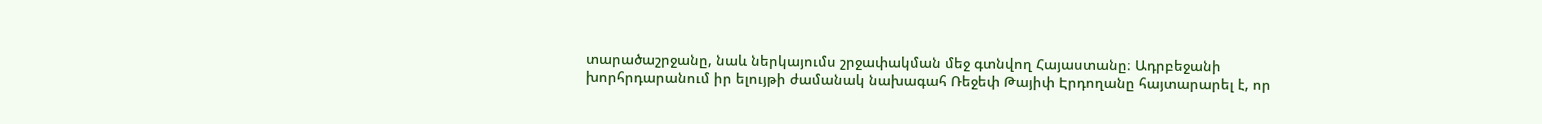տարածաշրջանը, նաև ներկայումս շրջափակման մեջ գտնվող Հայաստանը։ Ադրբեջանի խորհրդարանում իր ելույթի ժամանակ նախագահ Ռեջեփ Թայիփ Էրդողանը հայտարարել է, որ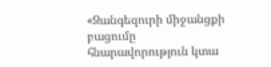«Զանգեզուրի միջանցքի բացումը հնարավորություն կտա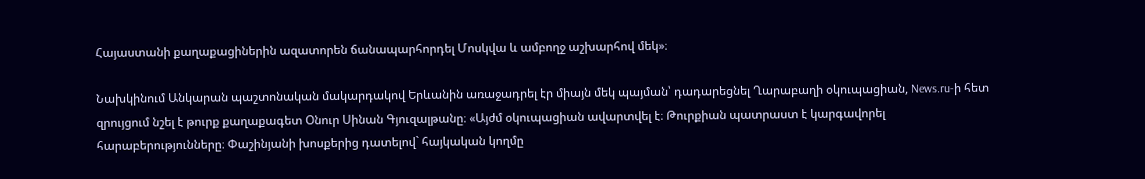Հայաստանի քաղաքացիներին ազատորեն ճանապարհորդել Մոսկվա և ամբողջ աշխարհով մեկ»։

Նախկինում Անկարան պաշտոնական մակարդակով Երևանին առաջադրել էր միայն մեկ պայման՝ դադարեցնել Ղարաբաղի օկուպացիան, News.ru-ի հետ զրույցում նշել է թուրք քաղաքագետ Օնուր Սինան Գյուզալթանը։ «Այժմ օկուպացիան ավարտվել է։ Թուրքիան պատրաստ է կարգավորել հարաբերությունները։ Փաշինյանի խոսքերից դատելով` հայկական կողմը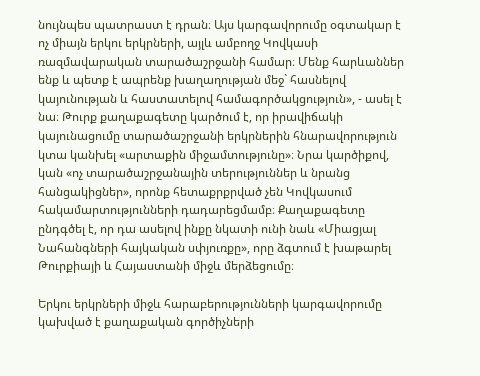նույնպես պատրաստ է դրան։ Այս կարգավորումը օգտակար է ոչ միայն երկու երկրների, այլև ամբողջ Կովկասի ռազմավարական տարածաշրջանի համար։ Մենք հարևաններ ենք և պետք է ապրենք խաղաղության մեջ` հասնելով կայունության և հաստատելով համագործակցություն», - ասել է նա։ Թուրք քաղաքագետը կարծում է, որ իրավիճակի կայունացումը տարածաշրջանի երկրներին հնարավորություն կտա կանխել «արտաքին միջամտությունը»։ Նրա կարծիքով, կան «ոչ տարածաշրջանային տերություններ և նրանց հանցակիցներ», որոնք հետաքրքրված չեն Կովկասում հակամարտությունների դադարեցմամբ։ Քաղաքագետը ընդգծել է, որ դա ասելով ինքը նկատի ունի նաև «Միացյալ Նահանգների հայկական սփյուռքը», որը ձգտում է խաթարել Թուրքիայի և Հայաստանի միջև մերձեցումը։

Երկու երկրների միջև հարաբերությունների կարգավորումը կախված է քաղաքական գործիչների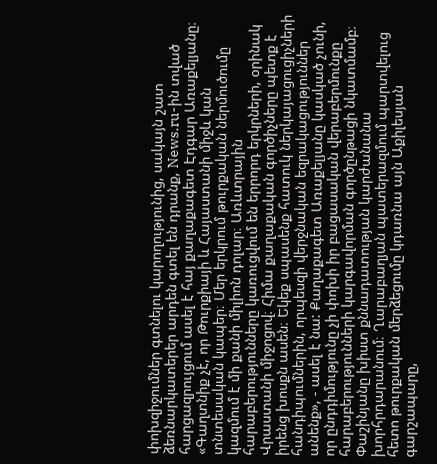փոխզիջումներ գտնելու կարողությունից, սակայն շատ ձեռնարկատերեր արդեն գտել են դրանք, News.ru-ին տված հարցազրույցում ասել է հայ քաղաքագետ Էդգար Առաքելյանը։ «Գաղտնիք չէ, որ Թուրքիայի և Հայաստանի միջև կան տնտեսական կապեր։ Մեր երկրում թուրքական ներմուծումը կազմում է մի քանի միլիոն դոլար։ Առևտրային հարաբերությունները կառուցվում են երրորդ երկրների, օրինակ Վրաստանի միջոցով։ Հիմա քաղաքական գործիչները պետք է իրենց խոսքն ասեն։ Եկեք սպասենք հատուկ ներկայացուցիչների հանդիպումներին, որպեսզի վերջնական եզրակացություններ անենք», - ասել է նա: Քաղաքագետ Առաքելյանը կասկած չունի, որ ընդդիմությունը չի փոխի իր բացասական վերաբերմունքը հարաբերությունների կարգավորման գործընթացի նկատմամբ։ Փաշինյանը խիստ քննադատության կարժանանա խորհրդարանում։ Ղարաբաղյան պատերազմում պարտվելուց հետո թուրքական մերձեցումը կդառնա այն Աքիլեսյան գարշապարը,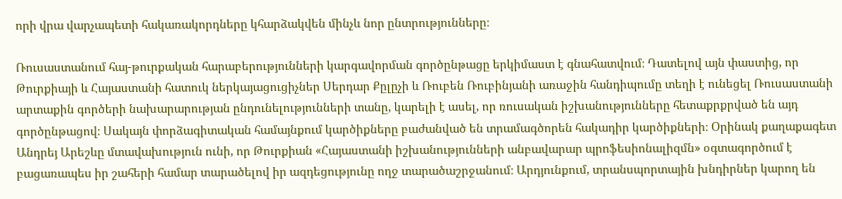որի վրա վարչապետի հակառակորդները կհարձակվեն մինչև նոր ընտրությունները։

Ռուսաստանում հայ-թուրքական հարաբերությունների կարգավորման գործընթացը երկիմաստ է գնահատվում։ Դատելով այն փաստից, որ Թուրքիայի և Հայաստանի հատուկ ներկայացուցիչներ Սերդար Քըլըչի և Ռուբեն Ռուբինյանի առաջին հանդիպումը տեղի է ունեցել Ռուսաստանի արտաքին գործերի նախարարության ընդունելությունների տանը, կարելի է ասել, որ ռուսական իշխանությունները հետաքրքրված են այդ գործընթացով։ Սակայն փորձագիտական համայնքում կարծիքները բաժանված են տրամագծորեն հակադիր կարծիքների։ Օրինակ քաղաքագետ Անդրեյ Արեշևը մտավախություն ունի, որ Թուրքիան «Հայաստանի իշխանությունների անբավարար պրոֆեսիոնալիզմն» օգտագործում է բացառապես իր շահերի համար տարածելով իր ազդեցությունը ողջ տարածաշրջանում։ Արդյունքում, տրանսպորտային խնդիրներ կարող են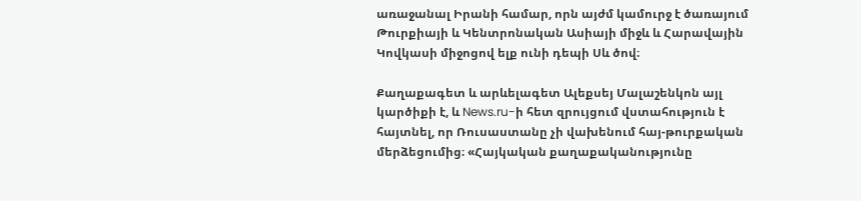առաջանալ Իրանի համար, որն այժմ կամուրջ է ծառայում Թուրքիայի և Կենտրոնական Ասիայի միջև և Հարավային Կովկասի միջոցով ելք ունի դեպի Սև ծով։

Քաղաքագետ և արևելագետ Ալեքսեյ Մալաշենկոն այլ կարծիքի է, և News.ru-ի հետ զրույցում վստահություն է հայտնել, որ Ռուսաստանը չի վախենում հայ-թուրքական մերձեցումից։ «Հայկական քաղաքականությունը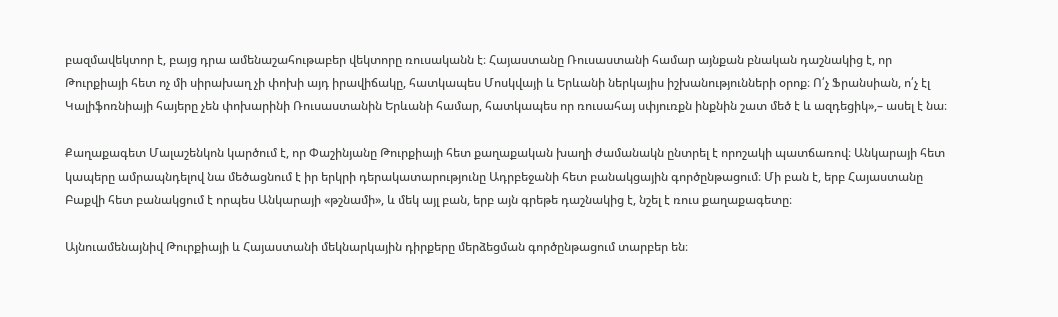բազմավեկտոր է, բայց դրա ամենաշահութաբեր վեկտորը ռուսականն է։ Հայաստանը Ռուսաստանի համար այնքան բնական դաշնակից է, որ Թուրքիայի հետ ոչ մի սիրախաղ չի փոխի այդ իրավիճակը, հատկապես Մոսկվայի և Երևանի ներկայիս իշխանությունների օրոք։ Ո՛չ Ֆրանսիան, ո՛չ էլ Կալիֆոռնիայի հայերը չեն փոխարինի Ռուսաստանին Երևանի համար, հատկապես որ ռուսահայ սփյուռքն ինքնին շատ մեծ է և ազդեցիկ»,– ասել է նա։

Քաղաքագետ Մալաշենկոն կարծում է, որ Փաշինյանը Թուրքիայի հետ քաղաքական խաղի ժամանակն ընտրել է որոշակի պատճառով։ Անկարայի հետ կապերը ամրապնդելով նա մեծացնում է իր երկրի դերակատարությունը Ադրբեջանի հետ բանակցային գործընթացում։ Մի բան է, երբ Հայաստանը Բաքվի հետ բանակցում է որպես Անկարայի «թշնամի», և մեկ այլ բան, երբ այն գրեթե դաշնակից է, նշել է ռուս քաղաքագետը։

Այնուամենայնիվ Թուրքիայի և Հայաստանի մեկնարկային դիրքերը մերձեցման գործընթացում տարբեր են։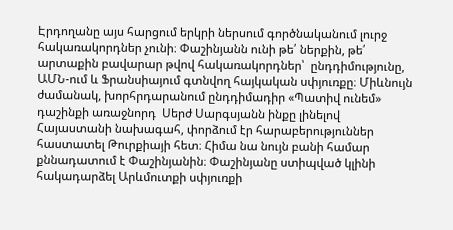Էրդողանը այս հարցում երկրի ներսում գործնականում լուրջ հակառակորդներ չունի։ Փաշինյանն ունի թե՛ ներքին, թե՛ արտաքին բավարար թվով հակառակորդներ՝  ընդդիմությունը, ԱՄՆ-ում և Ֆրանսիայում գտնվող հայկական սփյուռքը։ Միևնույն ժամանակ, խորհրդարանում ընդդիմադիր «Պատիվ ունեմ» դաշինքի առաջնորդ  Սերժ Սարգսյանն ինքը լինելով Հայաստանի նախագահ, փորձում էր հարաբերություններ հաստատել Թուրքիայի հետ։ Հիմա նա նույն բանի համար քննադատում է Փաշինյանին։ Փաշինյանը ստիպված կլինի հակադարձել Արևմուտքի սփյուռքի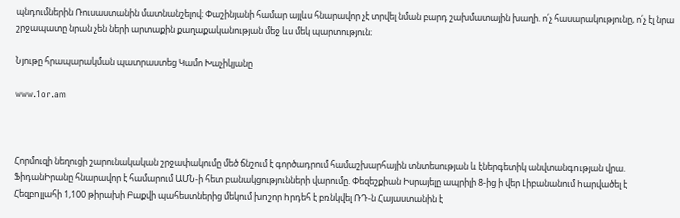պնդումներին Ռուսաստանին մատնանշելով։ Փաշինյանի համար այլևս հնարավոր չէ տրվել նման բարդ շախմատային խաղի. ո՛չ հասարակությունը, ո՛չ էլ նրա շրջապատը նրան չեն ների արտաքին քաղաքականության մեջ ևս մեկ պարտություն։

Նյութը հրապարակման պատրաստեց Կամո Խաչիկյանը

www.1or.am



Հորմուզի նեղուցի շարունակական շրջափակումը մեծ ճնշում է գործադրում համաշխարհային տնտեսության և էներգետիկ անվտանգnւթյան վրա. ՖիդանԻրանը հնարավոր է համարում ԱՄՆ-ի հետ բանակցությունների վարումը. Փեզեշքիան Իսրայելը ապրիլի 8-ից ի վեր Լիբանանում hարվածել է Հեզբnլլահի 1,100 թիրախի Բաքվի պահեստներից մեկում խnշոր hրդեհ է բռնկվել ՌԴ-ն Հայաստանին է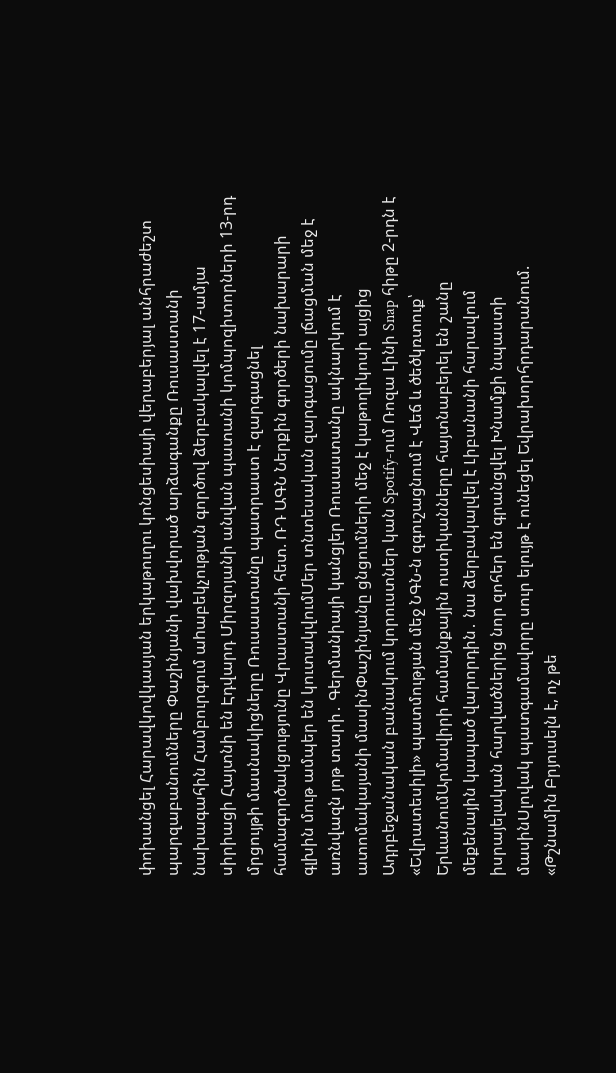փոխանցել Հարավկովկասյան երկաթուղու կոնցեսիայի վերաբերյալ անհրաժեշտ պարզաբանումները Փաշինյանի վախվորած արձագանքը Ռուսաստանի նախագահին Համբուրգում աhաբեկչության գործով ձերբակալվել է 17-ամյա սիրիացի Հայտնի են Էդվարդ Միրզոյանի անվան պատանի կոմպոզիտորների 13-րդ մրցույթի մասնակիցները Ռուսաստանը պատրաստ է զարգացնել համագործակցությունը Վրաստանի հետ. ՌԴ ԱԳՆ Ներքին գործերի նախարարի գլխին մութ ամպեր են կուտակվումՄեր տնտեսական զարգացումը լճացման մեջ է առնվազն յոթ տարի․ Գերմանիայի կանցլեր Ռուսաստանը ակնարկում է ատոմակայանի մասինՓաշինյանը ցնցումների մեջ է կաթողիկոսի այցից Ադրբեջանական բանակում կորուստներ կան Spotify-ում Ռոզա Լինի Snap հիթը 2-րդն է «Եվրատեսիլի» պատմության մեջ ՆԳՆ-ն զգուշացնում է Վեճ և ծեծկռտուք՝ ԵրևանումԱրմավիրի համայնքային ոստիկանները հայտնաբերել են շանը մեքենային կապած վարորդին․ նա ձերբակալվել է Լիբանանի հարավում իսրայելական հարվածներից նոր զոհեր են գրանցվել Խնամքի նպաստի մասինՍլովակ պատգամավորը սուր ելույթ է ունեցել Եվրախորհրդարանում. «Թշնամին Բրյուսելն է, ոչ թե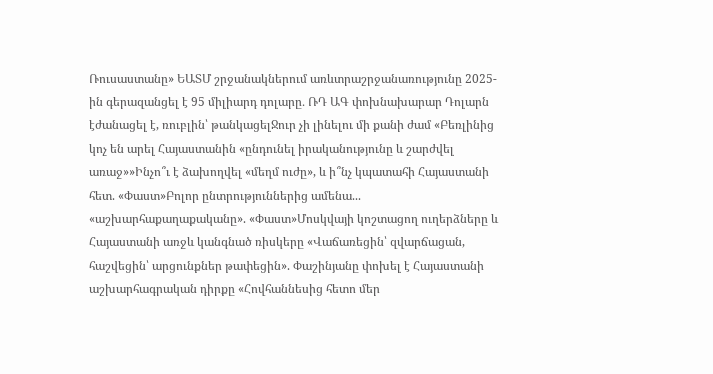Ռուսաստանը» ԵԱՏՄ շրջանակներում առևտրաշրջանառությունը 2025-ին գերազանցել է 95 միլիարդ դոլարը․ ՌԴ ԱԳ փոխնախարար Դոլարն էժանացել է, ռուբլին՝ թանկացելՋուր չի լինելու մի քանի ժամ «Բեռլինից կոչ են արել Հայաստանին «ընդունել իրականությունը և շարժվել առաջ»»Ինչո՞ւ է ձախողվել «մեղմ ուժը», և ի՞նչ կպատահի Հայաստանի հետ. «Փաստ»Բոլոր ընտրություններից ամենա... «աշխարհաքաղաքականը». «Փաստ»Մոսկվայի կոշտացող ուղերձները և Հայաստանի առջև կանգնած ռիսկերը «Վաճառեցին՝ զվարճացան, հաշվեցին՝ արցունքներ թափեցին». Փաշինյանը փոխել է Հայաստանի աշխարհագրական դիրքը «Հովհաննեսից հետո մեր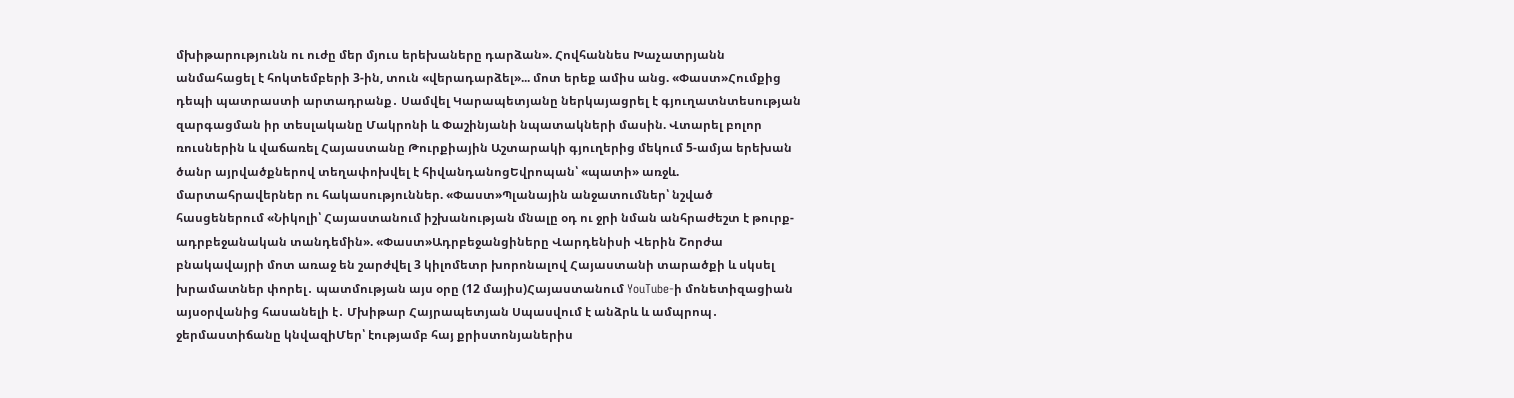մխիթարությունն ու ուժը մեր մյուս երեխաները դարձան». Հովհաննես Խաչատրյանն անմահացել է հոկտեմբերի 3-ին, տուն «վերադարձել»... մոտ երեք ամիս անց. «Փաստ»Հումքից դեպի պատրաստի արտադրանք․ Սամվել Կարապետյանը ներկայացրել է գյուղատնտեսության զարգացման իր տեսլականը Մակրոնի և Փաշինյանի նպատակների մասին. Վտարել բոլոր ռուսներին և վաճառել Հայաստանը Թուրքիային Աշտարակի գյուղերից մեկում 5-ամյա երեխան ծանր այրվածքներով տեղափոխվել է հիվանդանոցԵվրոպան՝ «պատի» առջև. մարտահրավերներ ու հակասություններ. «Փաստ»Պլանային անջատումներ՝ նշված հասցեներում «Նիկոլի՝ Հայաստանում իշխանության մնալը օդ ու ջրի նման անհրաժեշտ է թուրք-ադրբեջանական տանդեմին». «Փաստ»Ադրբեջանցիները Վարդենիսի Վերին Շորժա բնակավայրի մոտ առաջ են շարժվել 3 կիլոմետր խորոնալով Հայաստանի տարածքի և սկսել խրամատներ փորել․ պատմության այս օրը (12 մայիս)Հայաստանում YouTube-ի մոնետիզացիան այսօրվանից հասանելի է․ Մխիթար Հայրապետյան Սպասվում է անձրև և ամպրոպ․ ջերմաստիճանը կնվազիՄեր՝ էությամբ հայ քրիստոնյաներիս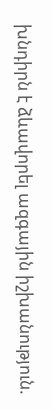խնդիրն է ձևավորել ազգային իշխանություն.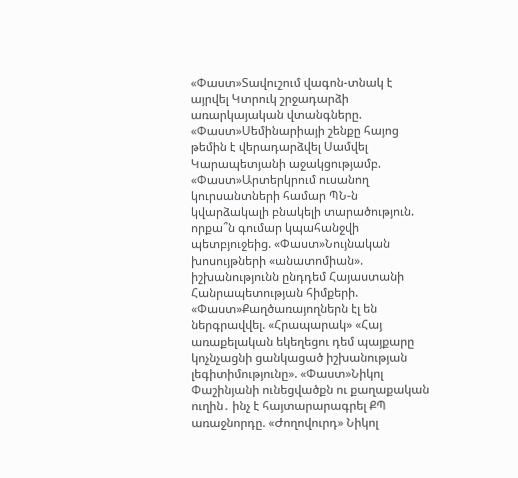«Փաստ»Տավուշում վագոն-տնակ է այրվել Կտրուկ շրջադարձի առարկայական վտանգները. «Փաստ»Սեմինարիայի շենքը հայոց թեմին է վերադարձվել Սամվել Կարապետյանի աջակցությամբ. «Փաստ»Արտերկրում ուսանող կուրսանտների համար ՊՆ-ն կվարձակալի բնակելի տարածություն. որքա՞ն գումար կպահանջվի պետբյուջեից. «Փաստ»Նույնական խոսույթների «անատոմիան». իշխանությունն ընդդեմ Հայաստանի Հանրապետության հիմքերի. «Փաստ»Քաղծառայողներն էլ են ներգրավվել. «Հրապարակ» «Հայ առաքելական եկեղեցու դեմ պայքարը կոչնչացնի ցանկացած իշխանության լեգիտիմությունը». «Փաստ»Նիկոլ Փաշինյանի ունեցվածքն ու քաղաքական ուղին․ ինչ է հայտարարագրել ՔՊ առաջնորդը. «Ժողովուրդ» Նիկոլ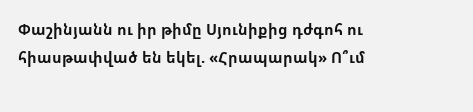Փաշինյանն ու իր թիմը Սյունիքից դժգոհ ու հիասթափված են եկել. «Հրապարակ» Ո՞ւմ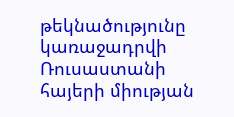թեկնածությունը կառաջադրվի Ռուսաստանի հայերի միության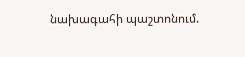նախագահի պաշտոնում.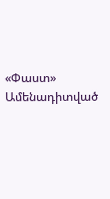«Փաստ»
Ամենադիտված